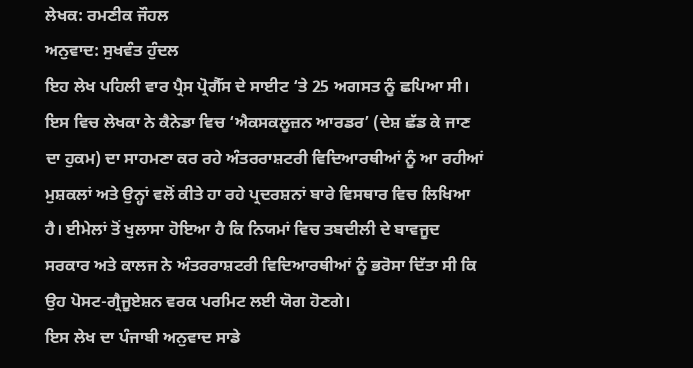ਲੇਖਕ: ਰਮਣੀਕ ਜੌਹਲ
ਅਨੁਵਾਦ: ਸੁਖਵੰਤ ਹੁੰਦਲ
ਇਹ ਲੇਖ ਪਹਿਲੀ ਵਾਰ ਪ੍ਰੈਸ ਪ੍ਰੋਗੈੱਸ ਦੇ ਸਾਈਟ ‘ਤੇ 25 ਅਗਸਤ ਨੂੰ ਛਪਿਆ ਸੀ। ਇਸ ਵਿਚ ਲੇਖਕਾ ਨੇ ਕੈਨੇਡਾ ਵਿਚ ‘ਐਕਸਕਲੂਜ਼ਨ ਆਰਡਰ’ (ਦੇਸ਼ ਛੱਡ ਕੇ ਜਾਣ ਦਾ ਹੁਕਮ) ਦਾ ਸਾਹਮਣਾ ਕਰ ਰਹੇ ਅੰਤਰਰਾਸ਼ਟਰੀ ਵਿਦਿਆਰਥੀਆਂ ਨੂੰ ਆ ਰਹੀਆਂ ਮੁਸ਼ਕਲਾਂ ਅਤੇ ਉਨ੍ਹਾਂ ਵਲੋਂ ਕੀਤੇ ਹਾ ਰਹੇ ਪ੍ਰਦਰਸ਼ਨਾਂ ਬਾਰੇ ਵਿਸਥਾਰ ਵਿਚ ਲਿਖਿਆ ਹੈ। ਈਮੇਲਾਂ ਤੋਂ ਖੁਲਾਸਾ ਹੋਇਆ ਹੈ ਕਿ ਨਿਯਮਾਂ ਵਿਚ ਤਬਦੀਲੀ ਦੇ ਬਾਵਜੂਦ ਸਰਕਾਰ ਅਤੇ ਕਾਲਜ ਨੇ ਅੰਤਰਰਾਸ਼ਟਰੀ ਵਿਦਿਆਰਥੀਆਂ ਨੂੰ ਭਰੋਸਾ ਦਿੱਤਾ ਸੀ ਕਿ ਉਹ ਪੋਸਟ-ਗ੍ਰੈਜੂਏਸ਼ਨ ਵਰਕ ਪਰਮਿਟ ਲਈ ਯੋਗ ਹੋਣਗੇ।
ਇਸ ਲੇਖ ਦਾ ਪੰਜਾਬੀ ਅਨੁਵਾਦ ਸਾਡੇ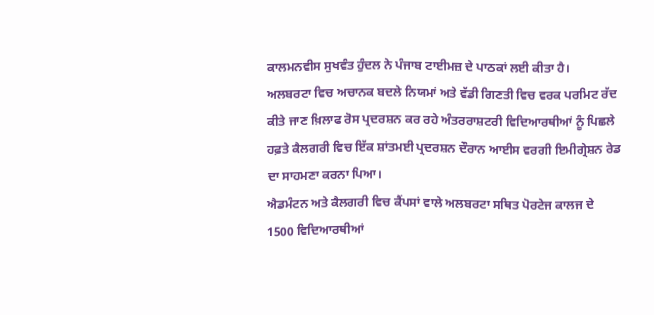ਕਾਲਮਨਵੀਸ ਸੁਖਵੰਤ ਹੁੰਦਲ ਨੇ ਪੰਜਾਬ ਟਾਈਮਜ਼ ਦੇ ਪਾਠਕਾਂ ਲਈ ਕੀਤਾ ਹੈ।
ਅਲਬਰਟਾ ਵਿਚ ਅਚਾਨਕ ਬਦਲੇ ਨਿਯਮਾਂ ਅਤੇ ਵੱਡੀ ਗਿਣਤੀ ਵਿਚ ਵਰਕ ਪਰਮਿਟ ਰੱਦ ਕੀਤੇ ਜਾਣ ਖ਼ਿਲਾਫ ਰੋਸ ਪ੍ਰਦਰਸ਼ਨ ਕਰ ਰਹੇ ਅੰਤਰਰਾਸ਼ਟਰੀ ਵਿਦਿਆਰਥੀਆਂ ਨੂੰ ਪਿਛਲੇ ਹਫ਼ਤੇ ਕੈਲਗਰੀ ਵਿਚ ਇੱਕ ਸ਼ਾਂਤਮਈ ਪ੍ਰਦਰਸ਼ਨ ਦੌਰਾਨ ਆਈਸ ਵਰਗੀ ਇਮੀਗ੍ਰੇਸ਼ਨ ਰੇਡ ਦਾ ਸਾਹਮਣਾ ਕਰਨਾ ਪਿਆ।
ਐਡਮੰਟਨ ਅਤੇ ਕੈਲਗਰੀ ਵਿਚ ਕੈਂਪਸਾਂ ਵਾਲੇ ਅਲਬਰਟਾ ਸਥਿਤ ਪੋਰਟੇਜ ਕਾਲਜ ਦੇ 1500 ਵਿਦਿਆਰਥੀਆਂ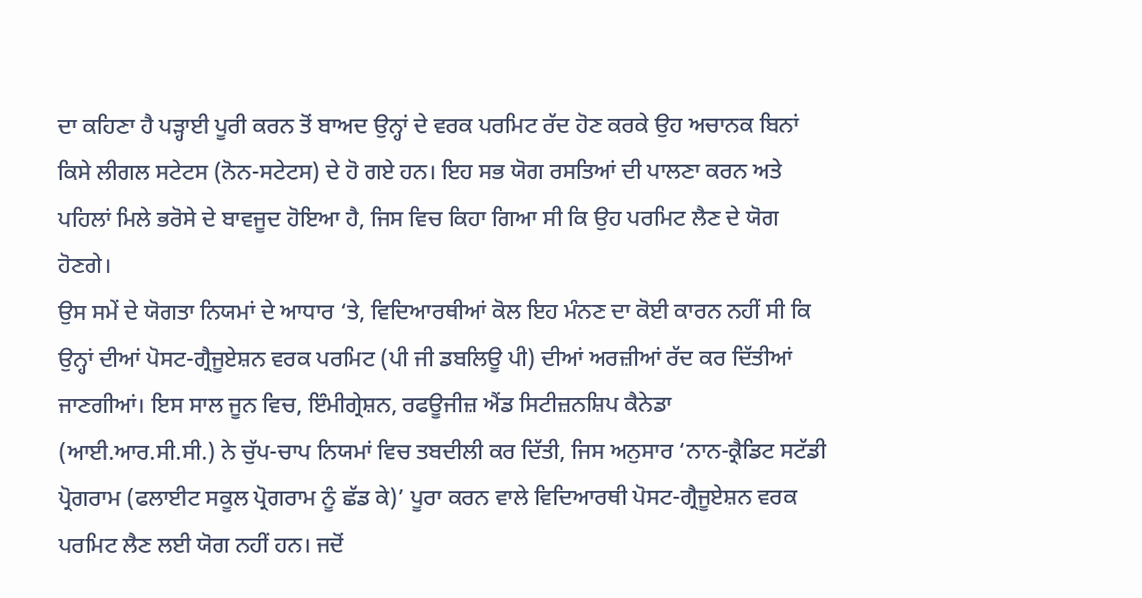ਦਾ ਕਹਿਣਾ ਹੈ ਪੜ੍ਹਾਈ ਪੂਰੀ ਕਰਨ ਤੋਂ ਬਾਅਦ ਉਨ੍ਹਾਂ ਦੇ ਵਰਕ ਪਰਮਿਟ ਰੱਦ ਹੋਣ ਕਰਕੇ ਉਹ ਅਚਾਨਕ ਬਿਨਾਂ ਕਿਸੇ ਲੀਗਲ ਸਟੇਟਸ (ਨੋਨ-ਸਟੇਟਸ) ਦੇ ਹੋ ਗਏ ਹਨ। ਇਹ ਸਭ ਯੋਗ ਰਸਤਿਆਂ ਦੀ ਪਾਲਣਾ ਕਰਨ ਅਤੇ ਪਹਿਲਾਂ ਮਿਲੇ ਭਰੋਸੇ ਦੇ ਬਾਵਜੂਦ ਹੋਇਆ ਹੈ, ਜਿਸ ਵਿਚ ਕਿਹਾ ਗਿਆ ਸੀ ਕਿ ਉਹ ਪਰਮਿਟ ਲੈਣ ਦੇ ਯੋਗ ਹੋਣਗੇ।
ਉਸ ਸਮੇਂ ਦੇ ਯੋਗਤਾ ਨਿਯਮਾਂ ਦੇ ਆਧਾਰ ‘ਤੇ, ਵਿਦਿਆਰਥੀਆਂ ਕੋਲ ਇਹ ਮੰਨਣ ਦਾ ਕੋਈ ਕਾਰਨ ਨਹੀਂ ਸੀ ਕਿ ਉਨ੍ਹਾਂ ਦੀਆਂ ਪੋਸਟ-ਗ੍ਰੈਜੂਏਸ਼ਨ ਵਰਕ ਪਰਮਿਟ (ਪੀ ਜੀ ਡਬਲਿਊ ਪੀ) ਦੀਆਂ ਅਰਜ਼ੀਆਂ ਰੱਦ ਕਰ ਦਿੱਤੀਆਂ ਜਾਣਗੀਆਂ। ਇਸ ਸਾਲ ਜੂਨ ਵਿਚ, ਇੰਮੀਗ੍ਰੇਸ਼ਨ, ਰਫਊਜੀਜ਼ ਐਂਡ ਸਿਟੀਜ਼ਨਸ਼ਿਪ ਕੈਨੇਡਾ (ਆਈ.ਆਰ.ਸੀ.ਸੀ.) ਨੇ ਚੁੱਪ-ਚਾਪ ਨਿਯਮਾਂ ਵਿਚ ਤਬਦੀਲੀ ਕਰ ਦਿੱਤੀ, ਜਿਸ ਅਨੁਸਾਰ ‘ਨਾਨ-ਕ੍ਰੈਡਿਟ ਸਟੱਡੀ ਪ੍ਰੋਗਰਾਮ (ਫਲਾਈਟ ਸਕੂਲ ਪ੍ਰੋਗਰਾਮ ਨੂੰ ਛੱਡ ਕੇ)’ ਪੂਰਾ ਕਰਨ ਵਾਲੇ ਵਿਦਿਆਰਥੀ ਪੋਸਟ-ਗ੍ਰੈਜੂਏਸ਼ਨ ਵਰਕ ਪਰਮਿਟ ਲੈਣ ਲਈ ਯੋਗ ਨਹੀਂ ਹਨ। ਜਦੋਂ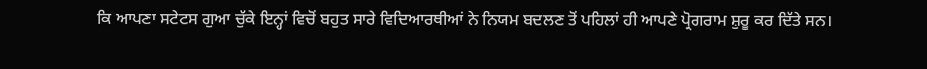ਕਿ ਆਪਣਾ ਸਟੇਟਸ ਗੁਆ ਚੁੱਕੇ ਇਨ੍ਹਾਂ ਵਿਚੋਂ ਬਹੁਤ ਸਾਰੇ ਵਿਦਿਆਰਥੀਆਂ ਨੇ ਨਿਯਮ ਬਦਲਣ ਤੋਂ ਪਹਿਲਾਂ ਹੀ ਆਪਣੇ ਪ੍ਰੋਗਰਾਮ ਸ਼ੁਰੂ ਕਰ ਦਿੱਤੇ ਸਨ।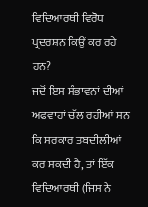ਵਿਦਿਆਰਥੀ ਵਿਰੋਧ ਪ੍ਰਦਰਸ਼ਨ ਕਿਉਂ ਕਰ ਰਹੇ ਹਨ?
ਜਦੋਂ ਇਸ ਸੰਭਾਵਨਾਂ ਦੀਆਂ ਅਫਵਾਹਾਂ ਚੱਲ ਰਹੀਆਂ ਸਨ ਕਿ ਸਰਕਾਰ ਤਬਦੀਲੀਆਂ ਕਰ ਸਕਦੀ ਹੈ, ਤਾਂ ਇੱਕ ਵਿਦਿਆਰਥੀ (ਜਿਸ ਨੇ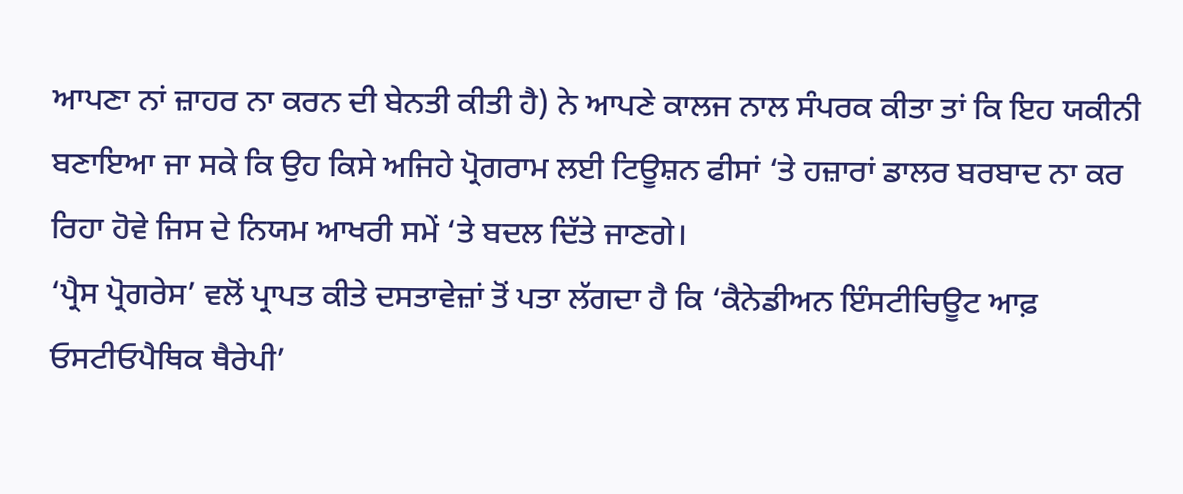ਆਪਣਾ ਨਾਂ ਜ਼ਾਹਰ ਨਾ ਕਰਨ ਦੀ ਬੇਨਤੀ ਕੀਤੀ ਹੈ) ਨੇ ਆਪਣੇ ਕਾਲਜ ਨਾਲ ਸੰਪਰਕ ਕੀਤਾ ਤਾਂ ਕਿ ਇਹ ਯਕੀਨੀ ਬਣਾਇਆ ਜਾ ਸਕੇ ਕਿ ਉਹ ਕਿਸੇ ਅਜਿਹੇ ਪ੍ਰੋਗਰਾਮ ਲਈ ਟਿਊਸ਼ਨ ਫੀਸਾਂ ‘ਤੇ ਹਜ਼ਾਰਾਂ ਡਾਲਰ ਬਰਬਾਦ ਨਾ ਕਰ ਰਿਹਾ ਹੋਵੇ ਜਿਸ ਦੇ ਨਿਯਮ ਆਖਰੀ ਸਮੇਂ ‘ਤੇ ਬਦਲ ਦਿੱਤੇ ਜਾਣਗੇ।
‘ਪ੍ਰੈਸ ਪ੍ਰੋਗਰੇਸ’ ਵਲੋਂ ਪ੍ਰਾਪਤ ਕੀਤੇ ਦਸਤਾਵੇਜ਼ਾਂ ਤੋਂ ਪਤਾ ਲੱਗਦਾ ਹੈ ਕਿ ‘ਕੈਨੇਡੀਅਨ ਇੰਸਟੀਚਿਊਟ ਆਫ਼ ਓਸਟੀਓਪੈਥਿਕ ਥੈਰੇਪੀ’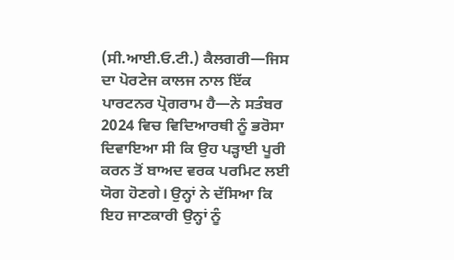(ਸੀ.ਆਈ.ਓ.ਟੀ.) ਕੈਲਗਰੀ—ਜਿਸ ਦਾ ਪੋਰਟੇਜ ਕਾਲਜ ਨਾਲ ਇੱਕ ਪਾਰਟਨਰ ਪ੍ਰੋਗਰਾਮ ਹੈ—ਨੇ ਸਤੰਬਰ 2024 ਵਿਚ ਵਿਦਿਆਰਥੀ ਨੂੰ ਭਰੋਸਾ ਦਿਵਾਇਆ ਸੀ ਕਿ ਉਹ ਪੜ੍ਹਾਈ ਪੂਰੀ ਕਰਨ ਤੋਂ ਬਾਅਦ ਵਰਕ ਪਰਮਿਟ ਲਈ ਯੋਗ ਹੋਣਗੇ। ਉਨ੍ਹਾਂ ਨੇ ਦੱਸਿਆ ਕਿ ਇਹ ਜਾਣਕਾਰੀ ਉਨ੍ਹਾਂ ਨੂੰ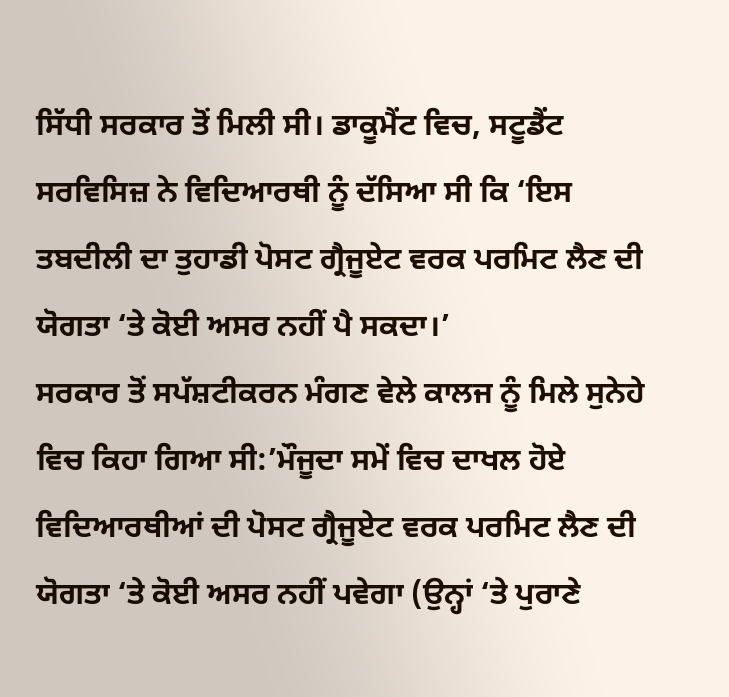ਸਿੱਧੀ ਸਰਕਾਰ ਤੋਂ ਮਿਲੀ ਸੀ। ਡਾਕੂਮੈਂਟ ਵਿਚ, ਸਟੂਡੈਂਟ ਸਰਵਿਸਿਜ਼ ਨੇ ਵਿਦਿਆਰਥੀ ਨੂੰ ਦੱਸਿਆ ਸੀ ਕਿ ‘ਇਸ ਤਬਦੀਲੀ ਦਾ ਤੁਹਾਡੀ ਪੋਸਟ ਗ੍ਰੈਜੂਏਟ ਵਰਕ ਪਰਮਿਟ ਲੈਣ ਦੀ ਯੋਗਤਾ ‘ਤੇ ਕੋਈ ਅਸਰ ਨਹੀਂ ਪੈ ਸਕਦਾ।’
ਸਰਕਾਰ ਤੋਂ ਸਪੱਸ਼ਟੀਕਰਨ ਮੰਗਣ ਵੇਲੇ ਕਾਲਜ ਨੂੰ ਮਿਲੇ ਸੁਨੇਹੇ ਵਿਚ ਕਿਹਾ ਗਿਆ ਸੀ:’ਮੌਜੂਦਾ ਸਮੇਂ ਵਿਚ ਦਾਖਲ ਹੋਏ ਵਿਦਿਆਰਥੀਆਂ ਦੀ ਪੋਸਟ ਗ੍ਰੈਜੂਏਟ ਵਰਕ ਪਰਮਿਟ ਲੈਣ ਦੀ ਯੋਗਤਾ ‘ਤੇ ਕੋਈ ਅਸਰ ਨਹੀਂ ਪਵੇਗਾ (ਉਨ੍ਹਾਂ ‘ਤੇ ਪੁਰਾਣੇ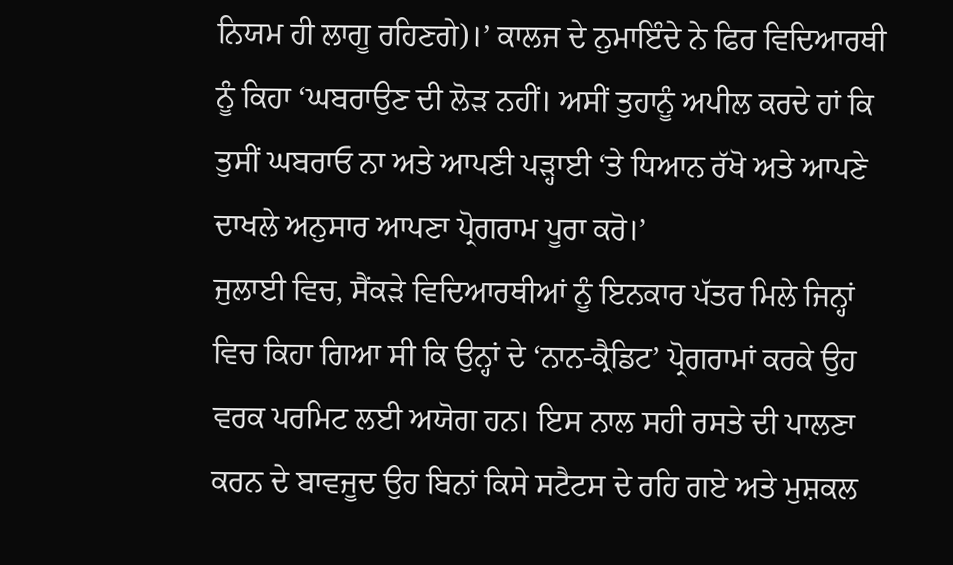ਨਿਯਮ ਹੀ ਲਾਗੂ ਰਹਿਣਗੇ)।’ ਕਾਲਜ ਦੇ ਨੁਮਾਇੰਦੇ ਨੇ ਫਿਰ ਵਿਦਿਆਰਥੀ ਨੂੰ ਕਿਹਾ ‘ਘਬਰਾਉਣ ਦੀ ਲੋੜ ਨਹੀਂ। ਅਸੀਂ ਤੁਹਾਨੂੰ ਅਪੀਲ ਕਰਦੇ ਹਾਂ ਕਿ ਤੁਸੀਂ ਘਬਰਾਓ ਨਾ ਅਤੇ ਆਪਣੀ ਪੜ੍ਹਾਈ ‘ਤੇ ਧਿਆਨ ਰੱਖੋ ਅਤੇ ਆਪਣੇ ਦਾਖਲੇ ਅਨੁਸਾਰ ਆਪਣਾ ਪ੍ਰੋਗਰਾਮ ਪੂਰਾ ਕਰੋ।’
ਜੁਲਾਈ ਵਿਚ, ਸੈਂਕੜੇ ਵਿਦਿਆਰਥੀਆਂ ਨੂੰ ਇਨਕਾਰ ਪੱਤਰ ਮਿਲੇ ਜਿਨ੍ਹਾਂ ਵਿਚ ਕਿਹਾ ਗਿਆ ਸੀ ਕਿ ਉਨ੍ਹਾਂ ਦੇ ‘ਨਾਨ-ਕ੍ਰੈਡਿਟ’ ਪ੍ਰੋਗਰਾਮਾਂ ਕਰਕੇ ਉਹ ਵਰਕ ਪਰਮਿਟ ਲਈ ਅਯੋਗ ਹਨ। ਇਸ ਨਾਲ ਸਹੀ ਰਸਤੇ ਦੀ ਪਾਲਣਾ ਕਰਨ ਦੇ ਬਾਵਜੂਦ ਉਹ ਬਿਨਾਂ ਕਿਸੇ ਸਟੈਟਸ ਦੇ ਰਹਿ ਗਏ ਅਤੇ ਮੁਸ਼ਕਲ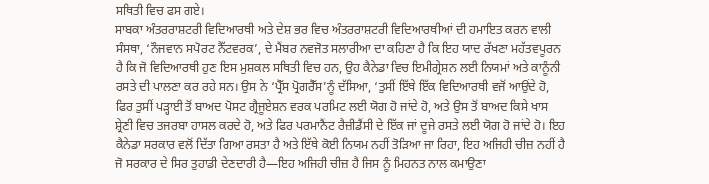ਸਥਿਤੀ ਵਿਚ ਫਸ ਗਏ।
ਸਾਬਕਾ ਅੰਤਰਰਾਸ਼ਟਰੀ ਵਿਦਿਆਰਥੀ ਅਤੇ ਦੇਸ਼ ਭਰ ਵਿਚ ਅੰਤਰਰਾਸ਼ਟਰੀ ਵਿਦਿਆਰਥੀਆਂ ਦੀ ਹਮਾਇਤ ਕਰਨ ਵਾਲੀ ਸੰਸਥਾ, ‘ਨੌਜਵਾਨ ਸਪੋਰਟ ਨੈੱਟਵਰਕ’, ਦੇ ਮੈਂਬਰ ਨਵਜੋਤ ਸਲਾਰੀਆ ਦਾ ਕਹਿਣਾ ਹੈ ਕਿ ਇਹ ਯਾਦ ਰੱਖਣਾ ਮਹੱਤਵਪੂਰਨ ਹੈ ਕਿ ਜੋ ਵਿਦਿਆਰਥੀ ਹੁਣ ਇਸ ਮੁਸ਼ਕਲ ਸਥਿਤੀ ਵਿਚ ਹਨ, ਉਹ ਕੈਨੇਡਾ ਵਿਚ ਇਮੀਗ੍ਰੇਸ਼ਨ ਲਈ ਨਿਯਮਾਂ ਅਤੇ ਕਾਨੂੰਨੀ ਰਸਤੇ ਦੀ ਪਾਲਣਾ ਕਰ ਰਹੇ ਸਨ। ਉਸ ਨੇ ‘ਪ੍ਰੈੱਸ ਪ੍ਰੋਗਰੈੱਸ’ਨੂੰ ਦੱਸਿਆ, ‘ਤੁਸੀਂ ਇੱਥੇ ਇੱਕ ਵਿਦਿਆਰਥੀ ਵਜੋਂ ਆਉਂਦੇ ਹੋ, ਫਿਰ ਤੁਸੀਂ ਪੜ੍ਹਾਈ ਤੋਂ ਬਾਅਦ ਪੋਸਟ ਗ੍ਰੈਜੂਏਸ਼ਨ ਵਰਕ ਪਰਮਿਟ ਲਈ ਯੋਗ ਹੋ ਜਾਂਦੇ ਹੋ, ਅਤੇ ਉਸ ਤੋਂ ਬਾਅਦ ਕਿਸੇ ਖਾਸ ਸ਼੍ਰੇਣੀ ਵਿਚ ਤਜਰਬਾ ਹਾਸਲ ਕਰਦੇ ਹੋ, ਅਤੇ ਫਿਰ ਪਰਮਾਨੈਂਟ ਰੈਜ਼ੀਡੈਂਸੀ ਦੇ ਇੱਕ ਜਾਂ ਦੂਜੇ ਰਸਤੇ ਲਈ ਯੋਗ ਹੋ ਜਾਂਦੇ ਹੋ। ਇਹ ਕੈਨੇਡਾ ਸਰਕਾਰ ਵਲੋਂ ਦਿੱਤਾ ਗਿਆ ਰਸਤਾ ਹੈ ਅਤੇ ਇੱਥੇ ਕੋਈ ਨਿਯਮ ਨਹੀਂ ਤੋੜਿਆ ਜਾ ਰਿਹਾ, ਇਹ ਅਜਿਹੀ ਚੀਜ਼ ਨਹੀਂ ਹੈ ਜੋ ਸਰਕਾਰ ਦੇ ਸਿਰ ਤੁਹਾਡੀ ਦੇਣਦਾਰੀ ਹੈ—ਇਹ ਅਜਿਹੀ ਚੀਜ਼ ਹੈ ਜਿਸ ਨੂੰ ਮਿਹਨਤ ਨਾਲ ਕਮਾਉਣਾ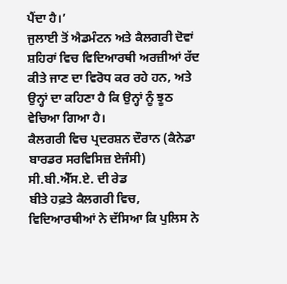ਪੈਂਦਾ ਹੈ।’
ਜੁਲਾਈ ਤੋਂ ਐਡਮੰਟਨ ਅਤੇ ਕੈਲਗਰੀ ਦੋਵਾਂ ਸ਼ਹਿਰਾਂ ਵਿਚ ਵਿਦਿਆਰਥੀ ਅਰਜ਼ੀਆਂ ਰੱਦ ਕੀਤੇ ਜਾਣ ਦਾ ਵਿਰੋਧ ਕਰ ਰਹੇ ਹਨ, ਅਤੇ ਉਨ੍ਹਾਂ ਦਾ ਕਹਿਣਾ ਹੈ ਕਿ ਉਨ੍ਹਾਂ ਨੂੰ ਝੂਠ ਵੇਚਿਆ ਗਿਆ ਹੈ।
ਕੈਲਗਰੀ ਵਿਚ ਪ੍ਰਦਰਸ਼ਨ ਦੌਰਾਨ (ਕੈਨੇਡਾ ਬਾਰਡਰ ਸਰਵਿਸਿਜ਼ ਏਜੰਸੀ) ਸੀ.ਬੀ.ਐੱਸ.ਏ. ਦੀ ਰੇਡ
ਬੀਤੇ ਹਫ਼ਤੇ ਕੈਲਗਰੀ ਵਿਚ, ਵਿਦਿਆਰਥੀਆਂ ਨੇ ਦੱਸਿਆ ਕਿ ਪੁਲਿਸ ਨੇ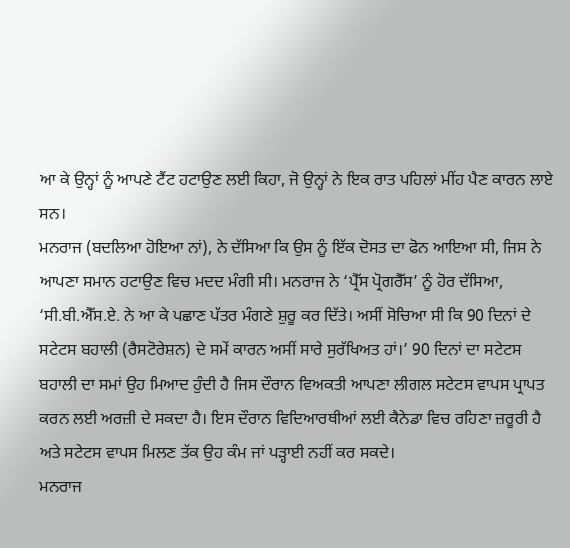ਆ ਕੇ ਉਨ੍ਹਾਂ ਨੂੰ ਆਪਣੇ ਟੈਂਟ ਹਟਾਉਣ ਲਈ ਕਿਹਾ, ਜੋ ਉਨ੍ਹਾਂ ਨੇ ਇਕ ਰਾਤ ਪਹਿਲਾਂ ਮੀਂਹ ਪੈਣ ਕਾਰਨ ਲਾਏ ਸਨ।
ਮਨਰਾਜ (ਬਦਲਿਆ ਹੋਇਆ ਨਾਂ), ਨੇ ਦੱਸਿਆ ਕਿ ਉਸ ਨੂੰ ਇੱਕ ਦੋਸਤ ਦਾ ਫੋਨ ਆਇਆ ਸੀ, ਜਿਸ ਨੇ ਆਪਣਾ ਸਮਾਨ ਹਟਾਉਣ ਵਿਚ ਮਦਦ ਮੰਗੀ ਸੀ। ਮਨਰਾਜ ਨੇ ‘ਪ੍ਰੈੱਸ ਪ੍ਰੋਗਰੈੱਸ’ ਨੂੰ ਹੋਰ ਦੱਸਿਆ, ‘ਸੀ.ਬੀ.ਐੱਸ.ਏ. ਨੇ ਆ ਕੇ ਪਛਾਣ ਪੱਤਰ ਮੰਗਣੇ ਸ਼ੁਰੂ ਕਰ ਦਿੱਤੇ। ਅਸੀਂ ਸੋਚਿਆ ਸੀ ਕਿ 90 ਦਿਨਾਂ ਦੇ ਸਟੇਟਸ ਬਹਾਲੀ (ਰੈਸਟੋਰੇਸ਼ਨ) ਦੇ ਸਮੇਂ ਕਾਰਨ ਅਸੀਂ ਸਾਰੇ ਸੁਰੱਖਿਅਤ ਹਾਂ।’ 90 ਦਿਨਾਂ ਦਾ ਸਟੇਟਸ ਬਹਾਲੀ ਦਾ ਸਮਾਂ ਉਹ ਮਿਆਦ ਹੁੰਦੀ ਹੈ ਜਿਸ ਦੌਰਾਨ ਵਿਅਕਤੀ ਆਪਣਾ ਲੀਗਲ ਸਟੇਟਸ ਵਾਪਸ ਪ੍ਰਾਪਤ ਕਰਨ ਲਈ ਅਰਜ਼ੀ ਦੇ ਸਕਦਾ ਹੈ। ਇਸ ਦੌਰਾਨ ਵਿਦਿਆਰਥੀਆਂ ਲਈ ਕੈਨੇਡਾ ਵਿਚ ਰਹਿਣਾ ਜ਼ਰੂਰੀ ਹੈ ਅਤੇ ਸਟੇਟਸ ਵਾਪਸ ਮਿਲਣ ਤੱਕ ਉਹ ਕੰਮ ਜਾਂ ਪੜ੍ਹਾਈ ਨਹੀਂ ਕਰ ਸਕਦੇ।
ਮਨਰਾਜ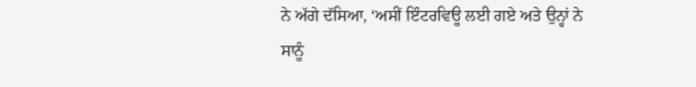ਨੇ ਅੱਗੇ ਦੱਸਿਆ, ‘ਅਸੀਂ ਇੰਟਰਵਿਊ ਲਈ ਗਏ ਅਤੇ ਉਨ੍ਹਾਂ ਨੇ ਸਾਨੂੰ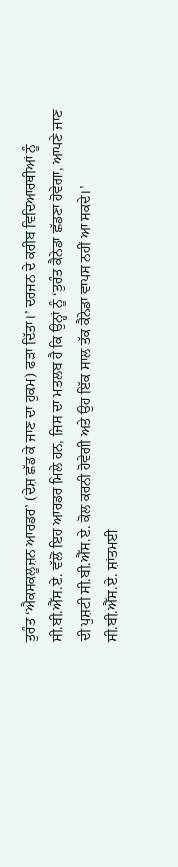ਤੁਰੰਤ ‘ਐਕਸਕਲੂਜ਼ਨ ਆਰਡਰ’ (ਦੇਸ਼ ਛੱਡ ਕੇ ਜਾਣ ਦਾ ਹੁਕਮ) ਫੜਾ ਦਿੱਤਾ।’ ਦਰਜਨ ਦੇ ਕਰੀਬ ਵਿਦਿਆਰਥੀਆਂ ਨੂੰ ਸੀ.ਬੀ.ਐੱਸ.ਏ. ਵੱਲੋਂ ਇਹ ਆਰਡਰ ਮਿਲੇ ਹਨ, ਜਿਸ ਦਾ ਮਤਲਬ ਹੈ ਕਿ ਉਨ੍ਹਾਂ ਨੂੰ ‘ਤੁਰੰਤ ਕੈਨੇਡਾ ਛੱਡਣਾ ਹੋਵੇਗਾ, ਆਪਣੇ ਜਾਣ ਦੀ ਪੁਸ਼ਟੀ ਸੀ.ਬੀ.ਐੱਸ.ਏ. ਕੋਲ ਕਰਨੀ ਹੋਵੇਗੀ ਅਤੇ ਉਹ ਇੱਕ ਸਾਲ ਤੱਕ ਕੈਨੇਡਾ ਵਾਪਸ ਨਹੀਂ ਆ ਸਕਦੇ।’
ਸੀ.ਬੀ.ਐੱਸ.ਏ. ਸ਼ਾਂਤਮਈ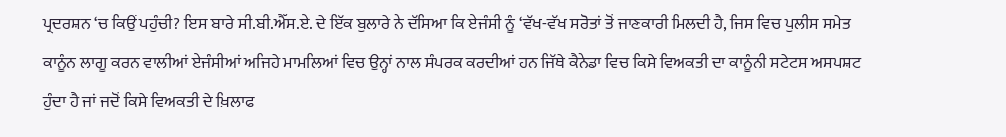ਪ੍ਰਦਰਸ਼ਨ ‘ਚ ਕਿਉਂ ਪਹੁੰਚੀ? ਇਸ ਬਾਰੇ ਸੀ.ਬੀ.ਐੱਸ.ਏ. ਦੇ ਇੱਕ ਬੁਲਾਰੇ ਨੇ ਦੱਸਿਆ ਕਿ ਏਜੰਸੀ ਨੂੰ ‘ਵੱਖ-ਵੱਖ ਸਰੋਤਾਂ ਤੋਂ ਜਾਣਕਾਰੀ ਮਿਲਦੀ ਹੈ, ਜਿਸ ਵਿਚ ਪੁਲੀਸ ਸਮੇਤ ਕਾਨੂੰਨ ਲਾਗੂ ਕਰਨ ਵਾਲੀਆਂ ਏਜੰਸੀਆਂ ਅਜਿਹੇ ਮਾਮਲਿਆਂ ਵਿਚ ਉਨ੍ਹਾਂ ਨਾਲ ਸੰਪਰਕ ਕਰਦੀਆਂ ਹਨ ਜਿੱਥੇ ਕੈਨੇਡਾ ਵਿਚ ਕਿਸੇ ਵਿਅਕਤੀ ਦਾ ਕਾਨੂੰਨੀ ਸਟੇਟਸ ਅਸਪਸ਼ਟ ਹੁੰਦਾ ਹੈ ਜਾਂ ਜਦੋਂ ਕਿਸੇ ਵਿਅਕਤੀ ਦੇ ਖ਼ਿਲਾਫ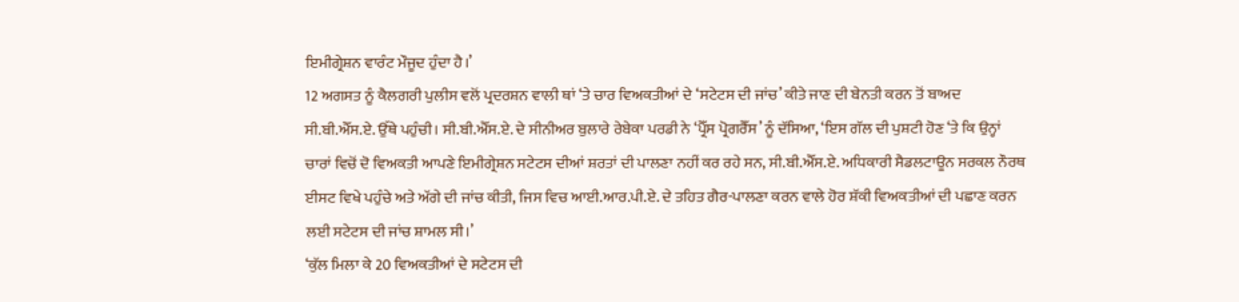ਇਮੀਗ੍ਰੇਸ਼ਨ ਵਾਰੰਟ ਮੌਜੂਦ ਹੁੰਦਾ ਹੈ।’
12 ਅਗਸਤ ਨੂੰ ਕੈਲਗਰੀ ਪੁਲੀਸ ਵਲੋਂ ਪ੍ਰਦਰਸ਼ਨ ਵਾਲੀ ਥਾਂ ‘ਤੇ ਚਾਰ ਵਿਅਕਤੀਆਂ ਦੇ ‘ਸਟੇਟਸ ਦੀ ਜਾਂਚ’ ਕੀਤੇ ਜਾਣ ਦੀ ਬੇਨਤੀ ਕਰਨ ਤੋਂ ਬਾਅਦ ਸੀ.ਬੀ.ਐੱਸ.ਏ. ਉੱਥੇ ਪਹੁੰਚੀ। ਸੀ.ਬੀ.ਐੱਸ.ਏ. ਦੇ ਸੀਨੀਅਰ ਬੁਲਾਰੇ ਰੇਬੇਕਾ ਪਰਡੀ ਨੇ ‘ਪ੍ਰੈੱਸ ਪ੍ਰੋਗਰੈੱਸ’ ਨੂੰ ਦੱਸਿਆ, ‘ਇਸ ਗੱਲ ਦੀ ਪੁਸ਼ਟੀ ਹੋਣ ‘ਤੇ ਕਿ ਉਨ੍ਹਾਂ ਚਾਰਾਂ ਵਿਚੋਂ ਦੋ ਵਿਅਕਤੀ ਆਪਣੇ ਇਮੀਗ੍ਰੇਸ਼ਨ ਸਟੇਟਸ ਦੀਆਂ ਸ਼ਰਤਾਂ ਦੀ ਪਾਲਣਾ ਨਹੀਂ ਕਰ ਰਹੇ ਸਨ, ਸੀ.ਬੀ.ਐੱਸ.ਏ. ਅਧਿਕਾਰੀ ਸੈਡਲਟਾਊਨ ਸਰਕਲ ਨੌਰਥ ਈਸਟ ਵਿਖੇ ਪਹੁੰਚੇ ਅਤੇ ਅੱਗੇ ਦੀ ਜਾਂਚ ਕੀਤੀ, ਜਿਸ ਵਿਚ ਆਈ.ਆਰ.ਪੀ.ਏ. ਦੇ ਤਹਿਤ ਗੈਰ-ਪਾਲਣਾ ਕਰਨ ਵਾਲੇ ਹੋਰ ਸ਼ੱਕੀ ਵਿਅਕਤੀਆਂ ਦੀ ਪਛਾਣ ਕਰਨ ਲਈ ਸਟੇਟਸ ਦੀ ਜਾਂਚ ਸ਼ਾਮਲ ਸੀ।’
‘ਕੁੱਲ ਮਿਲਾ ਕੇ 20 ਵਿਅਕਤੀਆਂ ਦੇ ਸਟੇਟਸ ਦੀ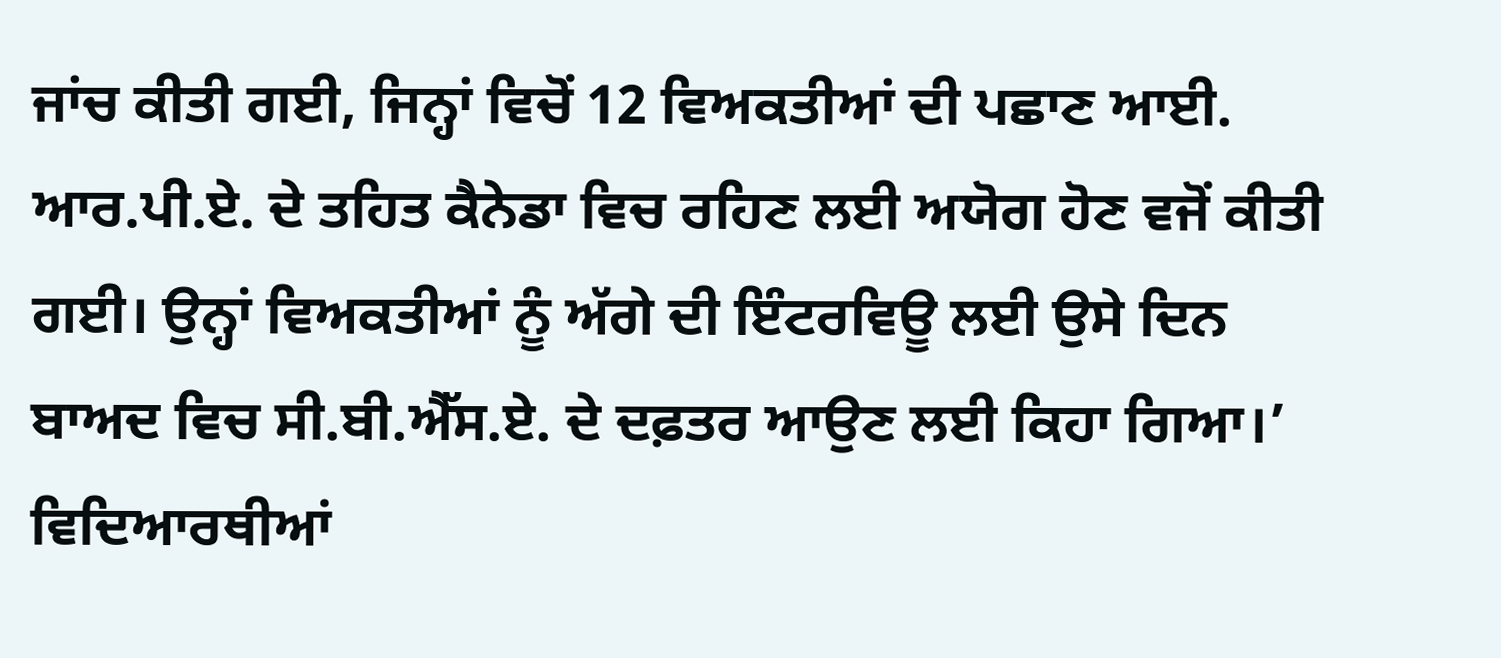ਜਾਂਚ ਕੀਤੀ ਗਈ, ਜਿਨ੍ਹਾਂ ਵਿਚੋਂ 12 ਵਿਅਕਤੀਆਂ ਦੀ ਪਛਾਣ ਆਈ. ਆਰ.ਪੀ.ਏ. ਦੇ ਤਹਿਤ ਕੈਨੇਡਾ ਵਿਚ ਰਹਿਣ ਲਈ ਅਯੋਗ ਹੋਣ ਵਜੋਂ ਕੀਤੀ ਗਈ। ਉਨ੍ਹਾਂ ਵਿਅਕਤੀਆਂ ਨੂੰ ਅੱਗੇ ਦੀ ਇੰਟਰਵਿਊ ਲਈ ਉਸੇ ਦਿਨ ਬਾਅਦ ਵਿਚ ਸੀ.ਬੀ.ਐੱਸ.ਏ. ਦੇ ਦਫ਼ਤਰ ਆਉਣ ਲਈ ਕਿਹਾ ਗਿਆ।’
ਵਿਦਿਆਰਥੀਆਂ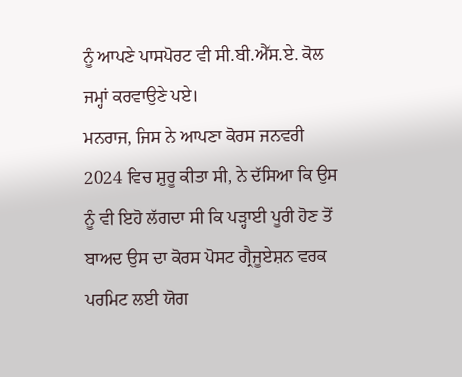ਨੂੰ ਆਪਣੇ ਪਾਸਪੋਰਟ ਵੀ ਸੀ.ਬੀ.ਐੱਸ.ਏ. ਕੋਲ ਜਮ੍ਹਾਂ ਕਰਵਾਉਣੇ ਪਏ।
ਮਨਰਾਜ, ਜਿਸ ਨੇ ਆਪਣਾ ਕੋਰਸ ਜਨਵਰੀ 2024 ਵਿਚ ਸ਼ੁਰੂ ਕੀਤਾ ਸੀ, ਨੇ ਦੱਸਿਆ ਕਿ ਉਸ ਨੂੰ ਵੀ ਇਹੋ ਲੱਗਦਾ ਸੀ ਕਿ ਪੜ੍ਹਾਈ ਪੂਰੀ ਹੋਣ ਤੋਂ ਬਾਅਦ ਉਸ ਦਾ ਕੋਰਸ ਪੋਸਟ ਗ੍ਰੈਜੂਏਸ਼ਨ ਵਰਕ ਪਰਮਿਟ ਲਈ ਯੋਗ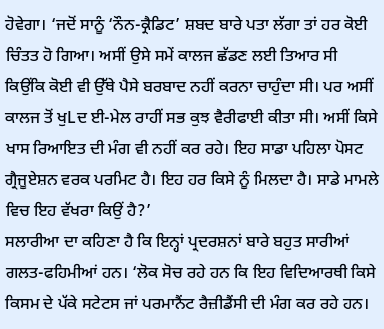ਹੋਵੇਗਾ। ‘ਜਦੋਂ ਸਾਨੂੰ ‘ਨੌਨ-ਕ੍ਰੈਡਿਟ’ ਸ਼ਬਦ ਬਾਰੇ ਪਤਾ ਲੱਗਾ ਤਾਂ ਹਰ ਕੋਈ ਚਿੰਤਤ ਹੋ ਗਿਆ। ਅਸੀਂ ਉਸੇ ਸਮੇਂ ਕਾਲਜ ਛੱਡਣ ਲਈ ਤਿਆਰ ਸੀ ਕਿਉਂਕਿ ਕੋਈ ਵੀ ਉੱਥੇ ਪੈਸੇ ਬਰਬਾਦ ਨਹੀਂ ਕਰਨਾ ਚਾਹੁੰਦਾ ਸੀ। ਪਰ ਅਸੀਂ ਕਾਲਜ ਤੋਂ ਖੁLਦ ਈ-ਮੇਲ ਰਾਹੀਂ ਸਭ ਕੁਝ ਵੈਰੀਫਾਈ ਕੀਤਾ ਸੀ। ਅਸੀਂ ਕਿਸੇ ਖਾਸ ਰਿਆਇਤ ਦੀ ਮੰਗ ਵੀ ਨਹੀਂ ਕਰ ਰਹੇ। ਇਹ ਸਾਡਾ ਪਹਿਲਾ ਪੋਸਟ ਗ੍ਰੈਜੂਏਸ਼ਨ ਵਰਕ ਪਰਮਿਟ ਹੈ। ਇਹ ਹਰ ਕਿਸੇ ਨੂੰ ਮਿਲਦਾ ਹੈ। ਸਾਡੇ ਮਾਮਲੇ ਵਿਚ ਇਹ ਵੱਖਰਾ ਕਿਉਂ ਹੈ?’
ਸਲਾਰੀਆ ਦਾ ਕਹਿਣਾ ਹੈ ਕਿ ਇਨ੍ਹਾਂ ਪ੍ਰਦਰਸ਼ਨਾਂ ਬਾਰੇ ਬਹੁਤ ਸਾਰੀਆਂ ਗਲਤ-ਫਹਿਮੀਆਂ ਹਨ। ‘ਲੋਕ ਸੋਚ ਰਹੇ ਹਨ ਕਿ ਇਹ ਵਿਦਿਆਰਥੀ ਕਿਸੇ ਕਿਸਮ ਦੇ ਪੱਕੇ ਸਟੇਟਸ ਜਾਂ ਪਰਮਾਨੈਂਟ ਰੈਜ਼ੀਡੈਂਸੀ ਦੀ ਮੰਗ ਕਰ ਰਹੇ ਹਨ।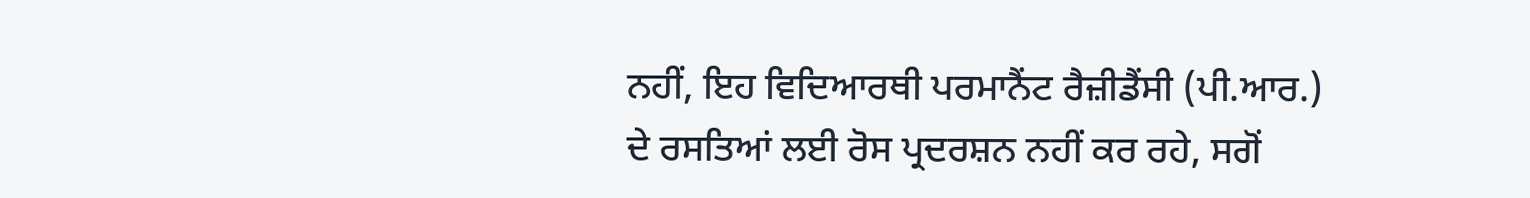ਨਹੀਂ, ਇਹ ਵਿਦਿਆਰਥੀ ਪਰਮਾਨੈਂਟ ਰੈਜ਼ੀਡੈਂਸੀ (ਪੀ.ਆਰ.) ਦੇ ਰਸਤਿਆਂ ਲਈ ਰੋਸ ਪ੍ਰਦਰਸ਼ਨ ਨਹੀਂ ਕਰ ਰਹੇ, ਸਗੋਂ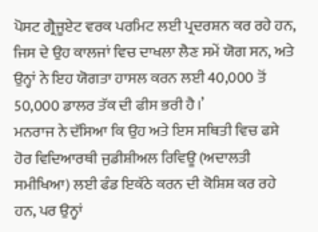ਪੋਸਟ ਗ੍ਰੈਜੂਏਟ ਵਰਕ ਪਰਮਿਟ ਲਈ ਪ੍ਰਦਰਸ਼ਨ ਕਰ ਰਹੇ ਹਨ, ਜਿਸ ਦੇ ਉਹ ਕਾਲਜਾਂ ਵਿਚ ਦਾਖਲਾ ਲੈਣ ਸਮੇਂ ਯੋਗ ਸਨ, ਅਤੇ ਉਨ੍ਹਾਂ ਨੇ ਇਹ ਯੋਗਤਾ ਹਾਸਲ ਕਰਨ ਲਈ 40,000 ਤੋਂ 50,000 ਡਾਲਰ ਤੱਕ ਦੀ ਫੀਸ ਭਰੀ ਹੈ।’
ਮਨਰਾਜ ਨੇ ਦੱਸਿਆ ਕਿ ਉਹ ਅਤੇ ਇਸ ਸਥਿਤੀ ਵਿਚ ਫਸੇ ਹੋਰ ਵਿਦਿਆਰਥੀ ਜੁਡੀਸ਼ੀਅਲ ਰਿਵਿਊ (ਅਦਾਲਤੀ ਸਮੀਖਿਆ) ਲਈ ਫੰਡ ਇਕੱਠੇ ਕਰਨ ਦੀ ਕੋਸ਼ਿਸ਼ ਕਰ ਰਹੇ ਹਨ, ਪਰ ਉਨ੍ਹਾਂ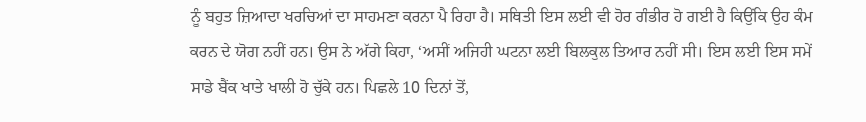ਨੂੰ ਬਹੁਤ ਜ਼ਿਆਦਾ ਖਰਚਿਆਂ ਦਾ ਸਾਹਮਣਾ ਕਰਨਾ ਪੈ ਰਿਹਾ ਹੈ। ਸਥਿਤੀ ਇਸ ਲਈ ਵੀ ਹੋਰ ਗੰਭੀਰ ਹੋ ਗਈ ਹੈ ਕਿਉਂਕਿ ਉਹ ਕੰਮ ਕਰਨ ਦੇ ਯੋਗ ਨਹੀਂ ਹਨ। ਉਸ ਨੇ ਅੱਗੇ ਕਿਹਾ, ‘ਅਸੀਂ ਅਜਿਹੀ ਘਟਨਾ ਲਈ ਬਿਲਕੁਲ ਤਿਆਰ ਨਹੀਂ ਸੀ। ਇਸ ਲਈ ਇਸ ਸਮੇਂ ਸਾਡੇ ਬੈਂਕ ਖਾਤੇ ਖਾਲੀ ਹੋ ਚੁੱਕੇ ਹਨ। ਪਿਛਲੇ 10 ਦਿਨਾਂ ਤੋਂ,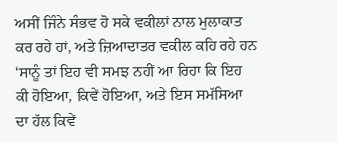ਅਸੀਂ ਜਿੰਨੇ ਸੰਭਵ ਹੋ ਸਕੇ ਵਕੀਲਾਂ ਨਾਲ ਮੁਲਾਕਾਤ ਕਰ ਰਹੇ ਹਾਂ, ਅਤੇ ਜ਼ਿਆਦਾਤਰ ਵਕੀਲ ਕਹਿ ਰਹੇ ਹਨ ‘ਸਾਨੂੰ ਤਾਂ ਇਹ ਵੀ ਸਮਝ ਨਹੀਂ ਆ ਰਿਹਾ ਕਿ ਇਹ ਕੀ ਹੋਇਆ, ਕਿਵੇਂ ਹੋਇਆ, ਅਤੇ ਇਸ ਸਮੱਸਿਆ ਦਾ ਹੱਲ ਕਿਵੇਂ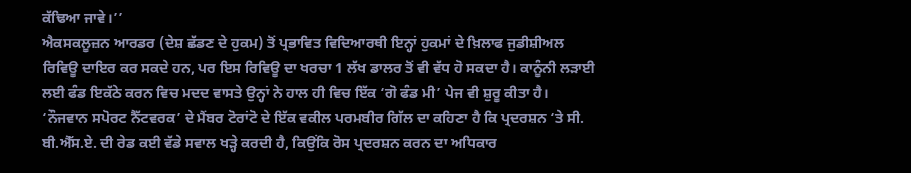ਕੱਢਿਆ ਜਾਵੇ।’’
ਐਕਸਕਲੂਜ਼ਨ ਆਰਡਰ (ਦੇਸ਼ ਛੱਡਣ ਦੇ ਹੁਕਮ) ਤੋਂ ਪ੍ਰਭਾਵਿਤ ਵਿਦਿਆਰਥੀ ਇਨ੍ਹਾਂ ਹੁਕਮਾਂ ਦੇ ਖ਼ਿਲਾਫ ਜੁਡੀਸ਼ੀਅਲ ਰਿਵਿਊ ਦਾਇਰ ਕਰ ਸਕਦੇ ਹਨ, ਪਰ ਇਸ ਰਿਵਿਊ ਦਾ ਖਰਚਾ 1 ਲੱਖ ਡਾਲਰ ਤੋਂ ਵੀ ਵੱਧ ਹੋ ਸਕਦਾ ਹੈ। ਕਾਨੂੰਨੀ ਲੜਾਈ ਲਈ ਫੰਡ ਇਕੱਠੇ ਕਰਨ ਵਿਚ ਮਦਦ ਵਾਸਤੇ ਉਨ੍ਹਾਂ ਨੇ ਹਾਲ ਹੀ ਵਿਚ ਇੱਕ ‘ਗੋ ਫੰਡ ਮੀ’ ਪੇਜ ਵੀ ਸ਼ੁਰੂ ਕੀਤਾ ਹੈ।
‘ਨੌਜਵਾਨ ਸਪੋਰਟ ਨੈੱਟਵਰਕ’ ਦੇ ਮੈਂਬਰ ਟੋਰਾਂਟੋ ਦੇ ਇੱਕ ਵਕੀਲ ਪਰਮਬੀਰ ਗਿੱਲ ਦਾ ਕਹਿਣਾ ਹੈ ਕਿ ਪ੍ਰਦਰਸ਼ਨ ‘ਤੇ ਸੀ. ਬੀ.ਐੱਸ.ਏ. ਦੀ ਰੇਡ ਕਈ ਵੱਡੇ ਸਵਾਲ ਖੜ੍ਹੇ ਕਰਦੀ ਹੈ, ਕਿਉਂਕਿ ਰੋਸ ਪ੍ਰਦਰਸ਼ਨ ਕਰਨ ਦਾ ਅਧਿਕਾਰ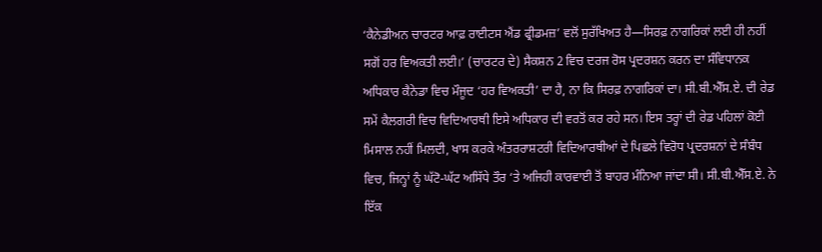‘ਕੈਨੇਡੀਅਨ ਚਾਰਟਰ ਆਫ਼ ਰਾਈਟਸ ਐਂਡ ਫ੍ਰੀਡਮਜ਼’ ਵਲੋਂ ਸੁਰੱਖਿਅਤ ਹੈ—ਸਿਰਫ਼ ਨਾਗਰਿਕਾਂ ਲਈ ਹੀ ਨਹੀਂ ਸਗੋਂ ਹਰ ਵਿਅਕਤੀ ਲਈ।’ (ਚਾਰਟਰ ਦੇ) ਸੈਕਸ਼ਨ 2 ਵਿਚ ਦਰਜ ਰੋਸ ਪ੍ਰਦਰਸ਼ਨ ਕਰਨ ਦਾ ਸੰਵਿਧਾਨਕ ਅਧਿਕਾਰ ਕੈਨੇਡਾ ਵਿਚ ਮੌਜੂਦ ‘ਹਰ ਵਿਅਕਤੀ’ ਦਾ ਹੈ, ਨਾ ਕਿ ਸਿਰਫ਼ ਨਾਗਰਿਕਾਂ ਦਾ। ਸੀ.ਬੀ.ਐੱਸ.ਏ. ਦੀ ਰੇਡ ਸਮੇਂ ਕੈਲਗਰੀ ਵਿਚ ਵਿਦਿਆਰਥੀ ਇਸੇ ਅਧਿਕਾਰ ਦੀ ਵਰਤੋਂ ਕਰ ਰਹੇ ਸਨ। ਇਸ ਤਰ੍ਹਾਂ ਦੀ ਰੇਡ ਪਹਿਲਾਂ ਕੋਈ ਮਿਸਾਲ ਨਹੀਂ ਮਿਲਦੀ, ਖਾਸ ਕਰਕੇ ਅੰਤਰਰਾਸ਼ਟਰੀ ਵਿਦਿਆਰਥੀਆਂ ਦੇ ਪਿਛਲੇ ਵਿਰੋਧ ਪ੍ਰਦਰਸ਼ਨਾਂ ਦੇ ਸੰਬੰਧ ਵਿਚ, ਜਿਨ੍ਹਾਂ ਨੂੰ ਘੱਟੋ-ਘੱਟ ਅਸਿੱਧੇ ਤੌਰ ‘ਤੇ ਅਜਿਹੀ ਕਾਰਵਾਈ ਤੋਂ ਬਾਹਰ ਮੰਨਿਆ ਜਾਂਦਾ ਸੀ। ਸੀ.ਬੀ.ਐੱਸ.ਏ. ਨੇ ਇੱਕ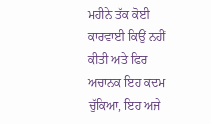ਮਹੀਨੇ ਤੱਕ ਕੋਈ ਕਾਰਵਾਈ ਕਿਉਂ ਨਹੀਂ ਕੀਤੀ ਅਤੇ ਫਿਰ ਅਚਾਨਕ ਇਹ ਕਦਮ ਚੁੱਕਿਆ, ਇਹ ਅਜੇ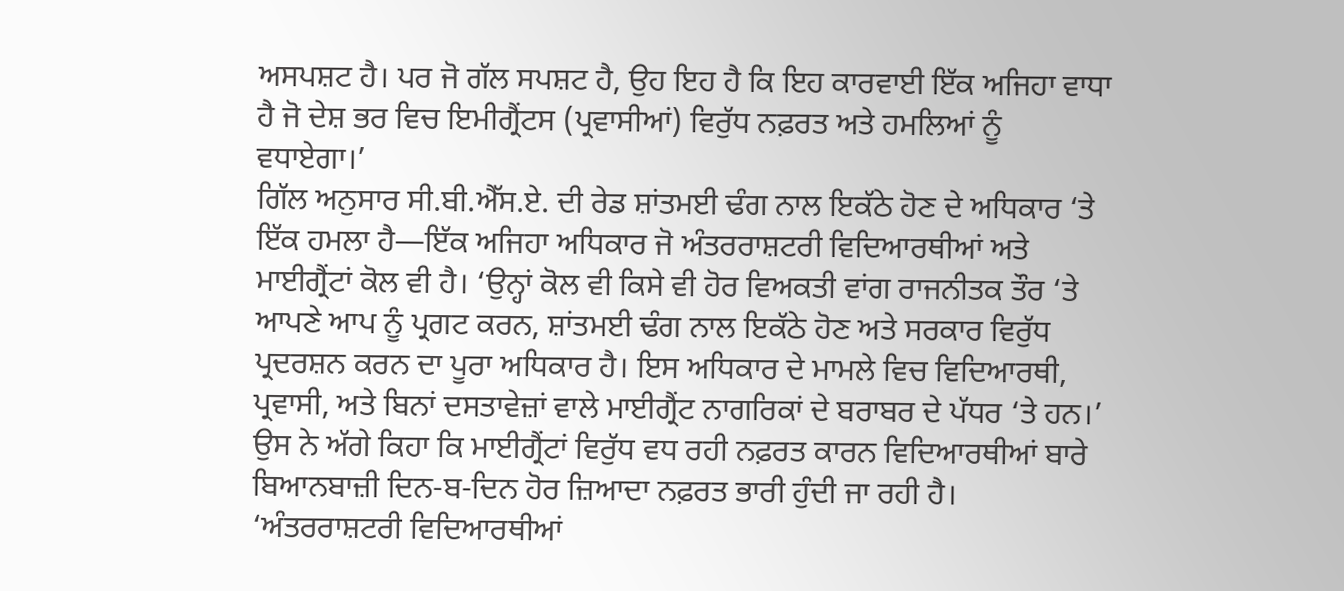ਅਸਪਸ਼ਟ ਹੈ। ਪਰ ਜੋ ਗੱਲ ਸਪਸ਼ਟ ਹੈ, ਉਹ ਇਹ ਹੈ ਕਿ ਇਹ ਕਾਰਵਾਈ ਇੱਕ ਅਜਿਹਾ ਵਾਧਾ ਹੈ ਜੋ ਦੇਸ਼ ਭਰ ਵਿਚ ਇਮੀਗ੍ਰੈਂਟਸ (ਪ੍ਰਵਾਸੀਆਂ) ਵਿਰੁੱਧ ਨਫ਼ਰਤ ਅਤੇ ਹਮਲਿਆਂ ਨੂੰ ਵਧਾਏਗਾ।’
ਗਿੱਲ ਅਨੁਸਾਰ ਸੀ.ਬੀ.ਐੱਸ.ਏ. ਦੀ ਰੇਡ ਸ਼ਾਂਤਮਈ ਢੰਗ ਨਾਲ ਇਕੱਠੇ ਹੋਣ ਦੇ ਅਧਿਕਾਰ ‘ਤੇ ਇੱਕ ਹਮਲਾ ਹੈ—ਇੱਕ ਅਜਿਹਾ ਅਧਿਕਾਰ ਜੋ ਅੰਤਰਰਾਸ਼ਟਰੀ ਵਿਦਿਆਰਥੀਆਂ ਅਤੇ ਮਾਈਗ੍ਰੈਂਟਾਂ ਕੋਲ ਵੀ ਹੈ। ‘ਉਨ੍ਹਾਂ ਕੋਲ ਵੀ ਕਿਸੇ ਵੀ ਹੋਰ ਵਿਅਕਤੀ ਵਾਂਗ ਰਾਜਨੀਤਕ ਤੌਰ ‘ਤੇ ਆਪਣੇ ਆਪ ਨੂੰ ਪ੍ਰਗਟ ਕਰਨ, ਸ਼ਾਂਤਮਈ ਢੰਗ ਨਾਲ ਇਕੱਠੇ ਹੋਣ ਅਤੇ ਸਰਕਾਰ ਵਿਰੁੱਧ ਪ੍ਰਦਰਸ਼ਨ ਕਰਨ ਦਾ ਪੂਰਾ ਅਧਿਕਾਰ ਹੈ। ਇਸ ਅਧਿਕਾਰ ਦੇ ਮਾਮਲੇ ਵਿਚ ਵਿਦਿਆਰਥੀ, ਪ੍ਰਵਾਸੀ, ਅਤੇ ਬਿਨਾਂ ਦਸਤਾਵੇਜ਼ਾਂ ਵਾਲੇ ਮਾਈਗ੍ਰੈਂਟ ਨਾਗਰਿਕਾਂ ਦੇ ਬਰਾਬਰ ਦੇ ਪੱਧਰ ‘ਤੇ ਹਨ।’
ਉਸ ਨੇ ਅੱਗੇ ਕਿਹਾ ਕਿ ਮਾਈਗ੍ਰੈਂਟਾਂ ਵਿਰੁੱਧ ਵਧ ਰਹੀ ਨਫ਼ਰਤ ਕਾਰਨ ਵਿਦਿਆਰਥੀਆਂ ਬਾਰੇ ਬਿਆਨਬਾਜ਼ੀ ਦਿਨ-ਬ-ਦਿਨ ਹੋਰ ਜ਼ਿਆਦਾ ਨਫ਼ਰਤ ਭਾਰੀ ਹੁੰਦੀ ਜਾ ਰਹੀ ਹੈ। ‘ਅੰਤਰਰਾਸ਼ਟਰੀ ਵਿਦਿਆਰਥੀਆਂ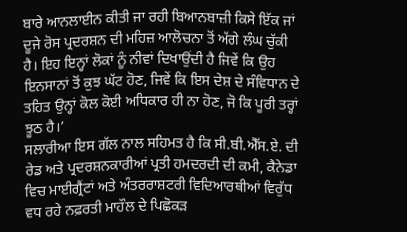ਬਾਰੇ ਆਨਲਾਈਨ ਕੀਤੀ ਜਾ ਰਹੀ ਬਿਆਨਬਾਜ਼ੀ ਕਿਸੇ ਇੱਕ ਜਾਂ ਦੂਜੇ ਰੋਸ ਪ੍ਰਦਰਸ਼ਨ ਦੀ ਮਹਿਜ਼ ਆਲੋਚਨਾ ਤੋਂ ਅੱਗੇ ਲੰਘ ਚੁੱਕੀ ਹੈ। ਇਹ ਇਨ੍ਹਾਂ ਲੋਕਾਂ ਨੂੰ ਨੀਵਾਂ ਦਿਖਾਉਂਦੀ ਹੈ ਜਿਵੇਂ ਕਿ ਉਹ ਇਨਸਾਨਾਂ ਤੋਂ ਕੁਝ ਘੱਟ ਹੋਣ, ਜਿਵੇਂ ਕਿ ਇਸ ਦੇਸ਼ ਦੇ ਸੰਵਿਧਾਨ ਦੇ ਤਹਿਤ ਉਨ੍ਹਾਂ ਕੋਲ ਕੋਈ ਅਧਿਕਾਰ ਹੀ ਨਾ ਹੋਣ, ਜੋ ਕਿ ਪੂਰੀ ਤਰ੍ਹਾਂ ਝੂਠ ਹੈ।’
ਸਲਾਰੀਆ ਇਸ ਗੱਲ ਨਾਲ ਸਹਿਮਤ ਹੈ ਕਿ ਸੀ.ਬੀ.ਐੱਸ.ਏ. ਦੀ ਰੇਡ ਅਤੇ ਪ੍ਰਦਰਸ਼ਨਕਾਰੀਆਂ ਪ੍ਰਤੀ ਹਮਦਰਦੀ ਦੀ ਕਮੀ, ਕੈਨੇਡਾ ਵਿਚ ਮਾਈਗ੍ਰੈਂਟਾਂ ਅਤੇ ਅੰਤਰਰਾਸ਼ਟਰੀ ਵਿਦਿਆਰਥੀਆਂ ਵਿਰੁੱਧ ਵਧ ਰਹੇ ਨਫ਼ਰਤੀ ਮਾਹੌਲ ਦੇ ਪਿਛੋਕੜ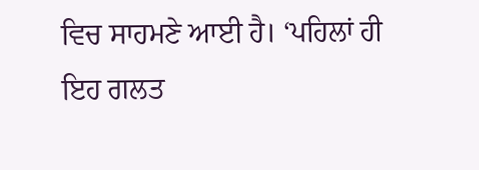ਵਿਚ ਸਾਹਮਣੇ ਆਈ ਹੈ। ‘ਪਹਿਲਾਂ ਹੀ ਇਹ ਗਲਤ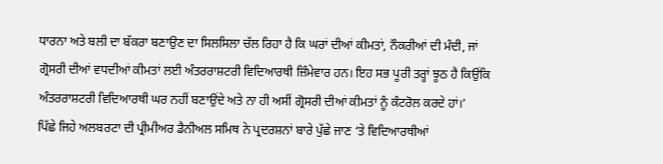ਧਾਰਨਾ ਅਤੇ ਬਲੀ ਦਾ ਬੱਕਰਾ ਬਣਾਉਣ ਦਾ ਸਿਲਸਿਲਾ ਚੱਲ ਰਿਹਾ ਹੈ ਕਿ ਘਰਾਂ ਦੀਆਂ ਕੀਮਤਾਂ, ਨੌਕਰੀਆਂ ਦੀ ਮੰਦੀ, ਜਾਂ ਗ੍ਰੋਸਰੀ ਦੀਆਂ ਵਧਦੀਆਂ ਕੀਮਤਾਂ ਲਈ ਅੰਤਰਰਾਸ਼ਟਰੀ ਵਿਦਿਆਰਥੀ ਜ਼ਿੰਮੇਵਾਰ ਹਨ। ਇਹ ਸਭ ਪੂਰੀ ਤਰ੍ਹਾਂ ਝੂਠ ਹੈ ਕਿਉਂਕਿ ਅੰਤਰਰਾਸ਼ਟਰੀ ਵਿਦਿਆਰਥੀ ਘਰ ਨਹੀਂ ਬਣਾਉਂਦੇ ਅਤੇ ਨਾ ਹੀ ਅਸੀਂ ਗ੍ਰੋਸਰੀ ਦੀਆਂ ਕੀਮਤਾਂ ਨੂੰ ਕੰਟਰੋਲ ਕਰਦੇ ਹਾਂ।’
ਪਿੱਛੇ ਜਿਹੇ ਅਲਬਰਟਾ ਦੀ ਪ੍ਰੀਮੀਅਰ ਡੈਨੀਅਲ ਸਮਿਥ ਨੇ ਪ੍ਰਦਰਸ਼ਨਾਂ ਬਾਰੇ ਪੁੱਛੇ ਜਾਣ ‘ਤੇ ਵਿਦਿਆਰਥੀਆਂ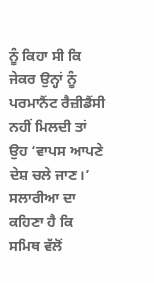ਨੂੰ ਕਿਹਾ ਸੀ ਕਿ ਜੇਕਰ ਉਨ੍ਹਾਂ ਨੂੰ ਪਰਮਾਨੈਂਟ ਰੈਜ਼ੀਡੈਂਸੀ ਨਹੀਂ ਮਿਲਦੀ ਤਾਂ ਉਹ ‘ਵਾਪਸ ਆਪਣੇ ਦੇਸ਼ ਚਲੇ ਜਾਣ।’ ਸਲਾਰੀਆ ਦਾ ਕਹਿਣਾ ਹੈ ਕਿ ਸਮਿਥ ਵੱਲੋਂ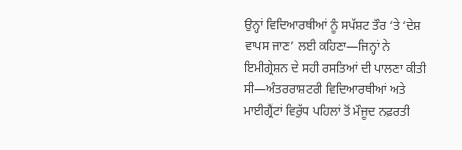ਉਨ੍ਹਾਂ ਵਿਦਿਆਰਥੀਆਂ ਨੂੰ ਸਪੱਸ਼ਟ ਤੌਰ ‘ਤੇ ‘ਦੇਸ਼ ਵਾਪਸ ਜਾਣ’ ਲਈ ਕਹਿਣਾ—ਜਿਨ੍ਹਾਂ ਨੇ ਇਮੀਗ੍ਰੇਸ਼ਨ ਦੇ ਸਹੀ ਰਸਤਿਆਂ ਦੀ ਪਾਲਣਾ ਕੀਤੀ ਸੀ—ਅੰਤਰਰਾਸ਼ਟਰੀ ਵਿਦਿਆਰਥੀਆਂ ਅਤੇ ਮਾਈਗ੍ਰੈਂਟਾਂ ਵਿਰੁੱਧ ਪਹਿਲਾਂ ਤੋਂ ਮੌਜੂਦ ਨਫ਼ਰਤੀ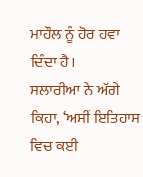ਮਾਹੌਲ ਨੂੰ ਹੋਰ ਹਵਾ ਦਿੰਦਾ ਹੈ।
ਸਲਾਰੀਆ ਨੇ ਅੱਗੇ ਕਿਹਾ, ‘ਅਸੀਂ ਇਤਿਹਾਸ ਵਿਚ ਕਈ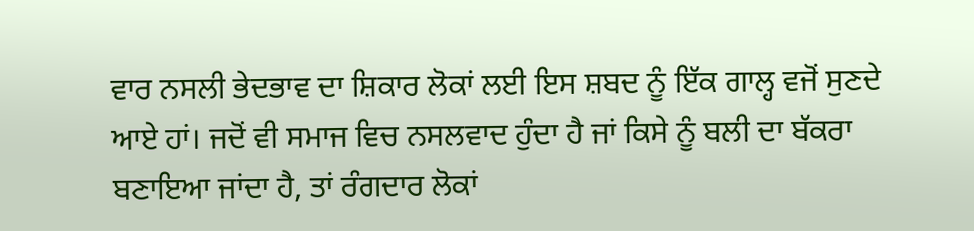ਵਾਰ ਨਸਲੀ ਭੇਦਭਾਵ ਦਾ ਸ਼ਿਕਾਰ ਲੋਕਾਂ ਲਈ ਇਸ ਸ਼ਬਦ ਨੂੰ ਇੱਕ ਗਾਲ੍ਹ ਵਜੋਂ ਸੁਣਦੇ ਆਏ ਹਾਂ। ਜਦੋਂ ਵੀ ਸਮਾਜ ਵਿਚ ਨਸਲਵਾਦ ਹੁੰਦਾ ਹੈ ਜਾਂ ਕਿਸੇ ਨੂੰ ਬਲੀ ਦਾ ਬੱਕਰਾ ਬਣਾਇਆ ਜਾਂਦਾ ਹੈ, ਤਾਂ ਰੰਗਦਾਰ ਲੋਕਾਂ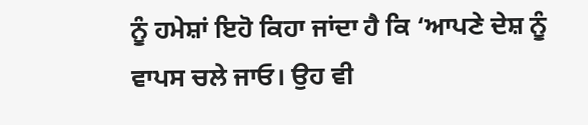ਨੂੰ ਹਮੇਸ਼ਾਂ ਇਹੋ ਕਿਹਾ ਜਾਂਦਾ ਹੈ ਕਿ ‘ਆਪਣੇ ਦੇਸ਼ ਨੂੰ ਵਾਪਸ ਚਲੇ ਜਾਓ। ਉਹ ਵੀ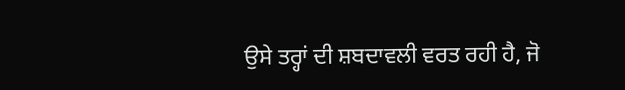ਉਸੇ ਤਰ੍ਹਾਂ ਦੀ ਸ਼ਬਦਾਵਲੀ ਵਰਤ ਰਹੀ ਹੈ, ਜੋ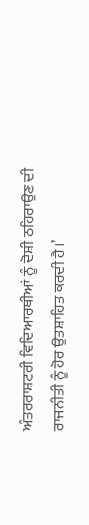ਅੰਤਰਰਾਸ਼ਟਰੀ ਵਿਦਿਆਰਥੀਆਂ ਨੂੰ ਦੋਸ਼ੀ ਠਹਿਰਾਉਣ ਦੀ ਰਾਜਨੀਤੀ ਨੂੰ ਹੋਰ ਉਤਸ਼ਾਹਿਤ ਕਰਦੀ ਹੈ।’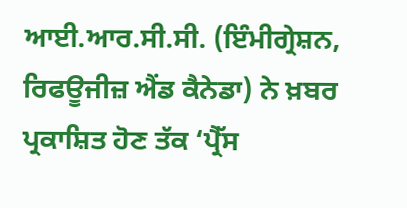ਆਈ.ਆਰ.ਸੀ.ਸੀ. (ਇੰਮੀਗ੍ਰੇਸ਼ਨ, ਰਿਫਊਜੀਜ਼ ਐਂਡ ਕੈਨੇਡਾ) ਨੇ ਖ਼ਬਰ ਪ੍ਰਕਾਸ਼ਿਤ ਹੋਣ ਤੱਕ ‘ਪ੍ਰੈੱਸ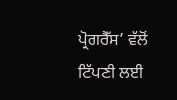ਪ੍ਰੋਗਰੈੱਸ’ ਵੱਲੋਂ ਟਿੱਪਣੀ ਲਈ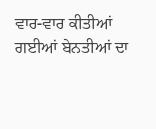ਵਾਰ-ਵਾਰ ਕੀਤੀਆਂ ਗਈਆਂ ਬੇਨਤੀਆਂ ਦਾ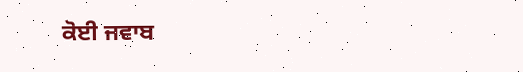ਕੋਈ ਜਵਾਬ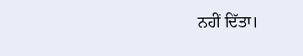ਨਹੀਂ ਦਿੱਤਾ।